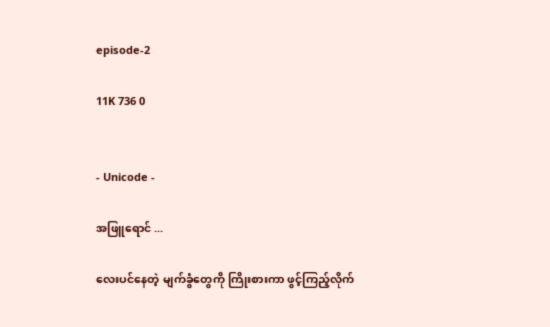episode-2

11K 736 0


- Unicode -

အဖြူရောင် ...

လေးပင်နေတဲ့ မျက်ခွံတွေကို ကြိုးစားကာ ဖွင့်ကြည့်လိုက်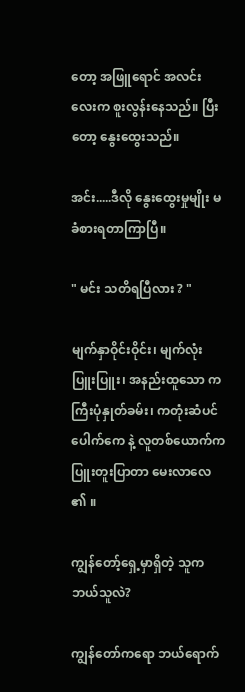တော့ အဖြူရောင် အလင်းလေးက စူးလွန်းနေသည်။ ပြီးတော့ နွေးထွေးသည်။

အင်း.....ဒီလို နွေးထွေးမှုမျိုး မခံစားရတာကြာပြီ။

" မင်း သတိရပြီလား ? "

မျက်နှာဝိုင်းဝိုင်း၊ မျက်လုံးပြူးပြူး၊ အနည်းထူသော ကကြီးပုံနှုတ်ခမ်း၊ ကတုံးဆံပင်ပေါက်ကေ နဲ့ လူတစ်ယောက်က ပြူးတူးပြာတာ မေးလာလေ ၏ ။

ကျွန်တော့်ရှေ့မှာရှိတဲ့ သူကဘယ်သူလဲ?

ကျွန်တော်ကရော ဘယ်ရောက်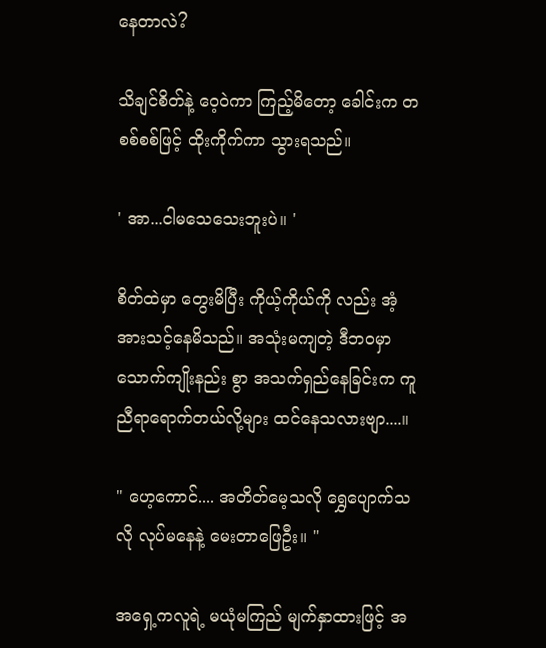နေတာလဲ?

သိချင်စိတ်နဲ့ ဝေ့ဝဲကာ ကြည့်မိတော့ ခေါင်းက တစစ်စစ်ဖြင့် ထိုးကိုက်ကာ သွားရသည်။

' အာ...ငါမသေသေးဘူးပဲ။ '

စိတ်ထဲမှာ တွေးမိပြီး ကိုယ့်ကိုယ်ကို လည်း အံ့အားသင့်နေမိသည်။ အသုံးမကျတဲ့ ဒီဘဝမှာ သောက်ကျိုးနည်း စွာ အသက်ရှည်နေခြင်းက ကူညီရာရောက်တယ်လို့များ ထင်နေသလားဗျာ....။

" ဟေ့ကောင်.... အတိတ်မေ့သလို ရွှေပျောက်သလို လုပ်မနေနဲ့ မေးတာဖြေဦး။ "

အရှေ့ကလူရဲ့ မယုံမကြည် မျက်နှာထားဖြင့် အ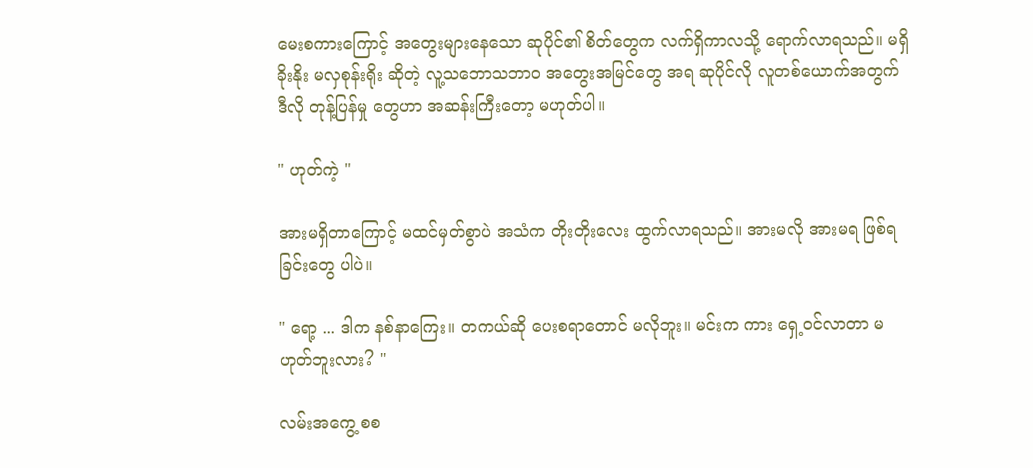မေးစကားကြောင့် အတွေးများနေသော ဆုပိုင်၏ စိတ်တွေက လက်ရှိကာလသို့ ရောက်လာရသည်။ မရှိခိုးနိုး မလှစုန်းရိုး ဆိုတဲ့ လူ့သဘောသဘာဝ အတွေးအမြင်တွေ အရ ဆုပိုင်လို လူတစ်ယောက်အတွက် ဒီလို တုန့်ပြန်မှု တွေဟာ အဆန်းကြီးတော့ မဟုတ်ပါ။

" ဟုတ်ကဲ့ "

အားမရှိတာကြောင့် မထင်မှတ်စွာပဲ အသံက တိုးတိုးလေး ထွက်လာရသည်။ အားမလို အားမရ ဖြစ်ရခြင်းတွေ ပါပဲ။

" ရော့ ... ဒါက နစ်နာကြေး။ တကယ်ဆို ပေးစရာတောင် မလိုဘူး။ မင်းက ကား ရှေ့ဝင်လာတာ မဟုတ်ဘူးလား? "

လမ်းအကွေ့ စစ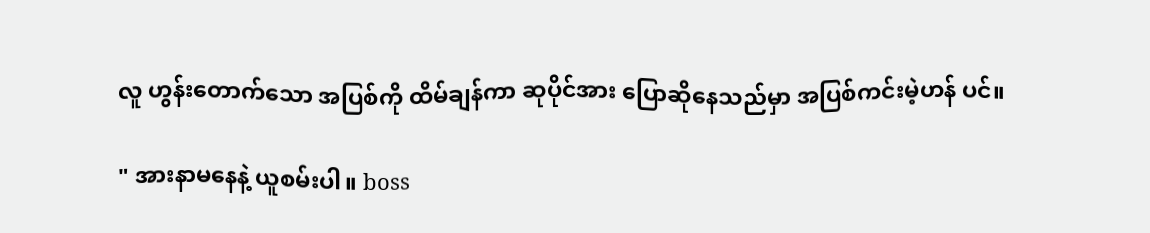လူ ဟွန်းတောက်သော အပြစ်ကို ထိမ်ချန်ကာ ဆုပိုင်အား ပြောဆိုနေသည်မှာ အပြစ်ကင်းမဲ့ဟန် ပင်။

" အားနာမနေနဲ့ ယူစမ်းပါ။ boss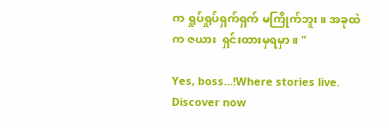က ရှုပ်ရှုပ်ရှက်ရှက် မကြိုက်ဘူး။ အခုထဲက ဇယား  ရှင်းထားမှရမှာ။ "

Yes, boss...!Where stories live. Discover now